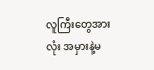လူကြီးတွေအားလုံး အမှားနဲ့မ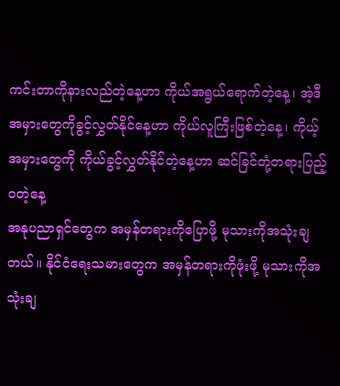ကင်းတာကိုနားလည်တဲ့နေ့ဟာ ကိုယ်အရွယ်ရောက်တဲ့နေ့၊ အဲ့ဒီအမှားတွေကိုခွင့်လွှတ်နိုင်နေ့ဟာ ကိုယ်လူကြီးဖြစ်တဲ့နေ့၊ ကိုယ့်အမှားတွေကို ကိုယ်ခွင့်လွှတ်နိုင်တဲ့နေ့ဟာ ဆင်ခြင်တုံ့တရားပြည့်ဝတဲ့နေ့
အနုပညာရှင်တွေက အမှန်တရားကိုပြောဖို့ မုသားကိုအသုံးချတယ်။ နိုင်ငံရေးသမားတွေက အမှန်တရားကိုဖုံးဖို့ မုသားကိုအသုံးချ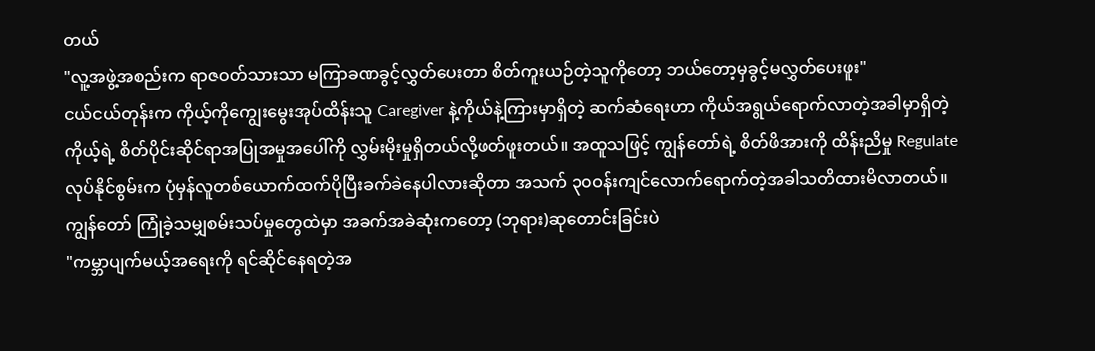တယ်
"လူ့အဖွဲ့အစည်းက ရာဇဝတ်သားသာ မကြာခဏခွင့်လွှတ်ပေးတာ စိတ်ကူးယဉ်တဲ့သူကိုတော့ ဘယ်တော့မှခွင့်မလွှတ်ပေးဖူး"
ငယ်ငယ်တုန်းက ကိုယ့်ကိုကျွေးမွေးအုပ်ထိန်းသူ Caregiver နဲ့ကိုယ်နဲ့ကြားမှာရှိတဲ့ ဆက်ဆံရေးဟာ ကိုယ်အရွယ်ရောက်လာတဲ့အခါမှာရှိတဲ့ ကိုယ့်ရဲ့ စိတ်ပိုင်းဆိုင်ရာအပြုအမှုအပေါ်ကို လွှမ်းမိုးမှုရှိတယ်လို့ဖတ်ဖူးတယ်။ အထူသဖြင့် ကျွန်တော်ရဲ့ စိတ်ဖိအားကို ထိန်းညိမှု Regulate လုပ်နိုင်စွမ်းက ပုံမှန်လူတစ်ယောက်ထက်ပိုပြီးခက်ခဲနေပါလားဆိုတာ အသက် ၃၀ဝန်းကျင်လောက်ရောက်တဲ့အခါသတိထားမိလာတယ်။
ကျွန်တော် ကြုံခဲ့သမျှစမ်းသပ်မှုတွေထဲမှာ အခက်အခဲဆုံးကတော့ (ဘုရား)ဆုတောင်းခြင်းပဲ
"ကမ္ဘာပျက်မယ့်အရေးကို ရင်ဆိုင်နေရတဲ့အ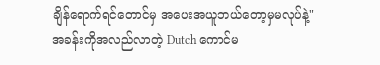ချိန်ရောက်ရင်တောင်မှ အပေးအယူဘယ်တော့မှမလုပ်နဲ့"
အခန်းကိုအလည်လာတဲ့ Dutch ကောင်မ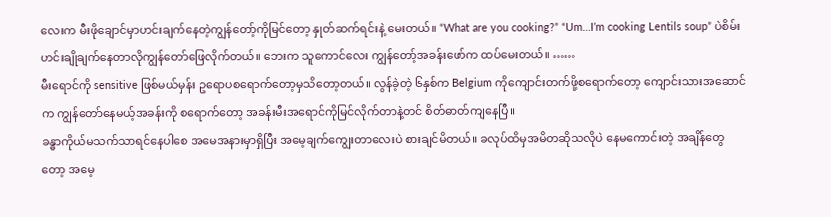လေးက မီးဖိုချောင်မှာဟင်းချက်နေတဲ့ကျွန်တော့်ကိုမြင်တော့ နှုတ်ဆက်ရင်းနဲ့ မေးတယ်။ “What are you cooking?” “Um…I’m cooking Lentils soup” ပဲစိမ်းဟင်းချိုချက်နေတာလိုကျွန်တော်ဖြေလိုက်တယ်။ ဘေးက သူကောင်လေး ကျွန်တော့်အခန်းဖော်က ထပ်မေးတယ်။ ……
မီးရောင်ကို sensitive ဖြစ်မယ်မှန်း ဥရောပစရောက်တော့မှသိတော့တယ်။ လွန်ခဲ့တဲ့ ၆နှစ်က Belgium ကိုကျောင်းတက်ဖို့စရောက်တော့ ကျောင်းသားအဆောင်က ကျွန်တော်နေမယ့်အခန်းကို စရောက်တော့ အခန်းမီးအရောင်ကိုမြင်လိုက်တာနဲ့တင် စိတ်ဓာတ်ကျနေပြီ။
ခန္ဓာကိုယ်မသက်သာရင်နေပါစေ အမေအနားမှာရှိပြီး အမေ့ချက်ကျွေးတာလေးပဲ စားချင်မိတယ်။ ခလုပ်ထိမှအမိတဆိုသလိုပဲ နေမကောင်းတဲ့ အချိန်တွေတော့ အမေ့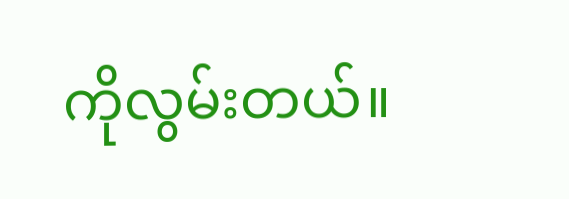ကိုလွမ်းတယ်။